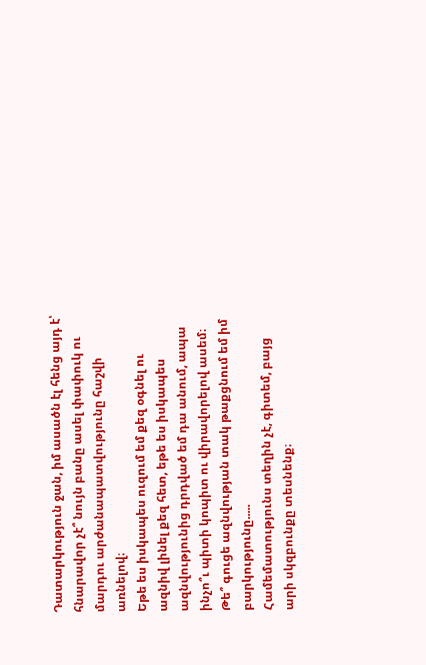Դատարկություն ջան, իմ ասածն էլ հենց այդ է՝ հնարավոր չէ՞ նույն բանը ասել փափուկ ու մարդու արժանապատվությունը հաշվի առնելով։
Եթե ես իսկապես ուզում եմ քեզ օգնել ու ազնիվ լինել քեզ հետ, եթե ես իսկապես ազնվությունից դրդված եմ դա անում, ապա ինչո՞ւ պիտի կոպիտ ու վիրավորելով ասեմ։
Թե՞ գուցե ազնվության տակ թաքցնում եմ իմ բարկությունը.....
Համեմատությունս տեղին չէ, գիտեմ, բայց արի սկզբունքը տեսնենք։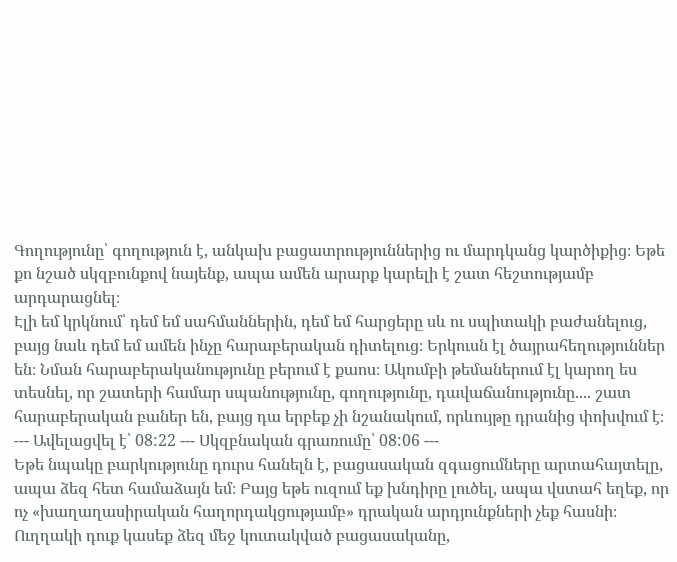Գողությունը՝ գողություն է, անկախ բացատրություններից ու մարդկանց կարծիքից։ Եթե քո նշած սկզբունքով նայենք, ապա ամեն արարք կարելի է շատ հեշտությամբ արդարացնել։
Էլի եմ կրկնում՝ դեմ եմ սահմաններին, դեմ եմ հարցերը սև ու սպիտակի բաժանելուց, բայց նաև դեմ եմ ամեն ինչը հարաբերական դիտելուց։ Երկուսն էլ ծայրահեղություններ են։ Նման հարաբերականությունը բերում է քաոս։ Ակումբի թեմաներում էլ կարող ես տեսնել, որ շատերի համար սպանությունը, գողությունը, դավաճանությունը.... շատ հարաբերական բաներ են, բայց դա երբեք չի նշանակում, որևույթը դրանից փոխվում է։
--- Ավելացվել է՝ 08:22 --- Սկզբնական գրառումը՝ 08:06 ---
Եթե նպակը բարկությունը դուրս հանելն է, բացասական զգացումները արտահայտելը, ապա ձեզ հետ համաձայն եմ։ Բայց եթե ուզում եք խնդիրը լուծել, ապա վստահ եղեք, որ ոչ «խաղաղասիրական հաղորդակցությամբ» դրական արդյունքների չեք հասնի։ Ուղղակի դուք կասեք ձեզ մեջ կուտակված բացասականը,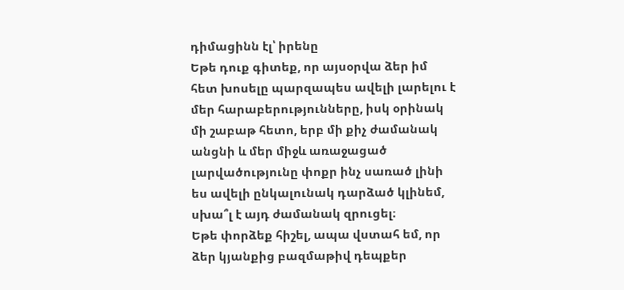դիմացինն էլ՝ իրենը
Եթե դուք գիտեք, որ այսօրվա ձեր իմ հետ խոսելը պարզապես ավելի լարելու է մեր հարաբերությունները, իսկ օրինակ մի շաբաթ հետո, երբ մի քիչ ժամանակ անցնի և մեր միջև առաջացած լարվածությունը փոքր ինչ սառած լինի ես ավելի ընկալունակ դարձած կլինեմ, սխա՞լ է այդ ժամանակ զրուցել։
Եթե փորձեք հիշել, ապա վստահ եմ, որ ձեր կյանքից բազմաթիվ դեպքեր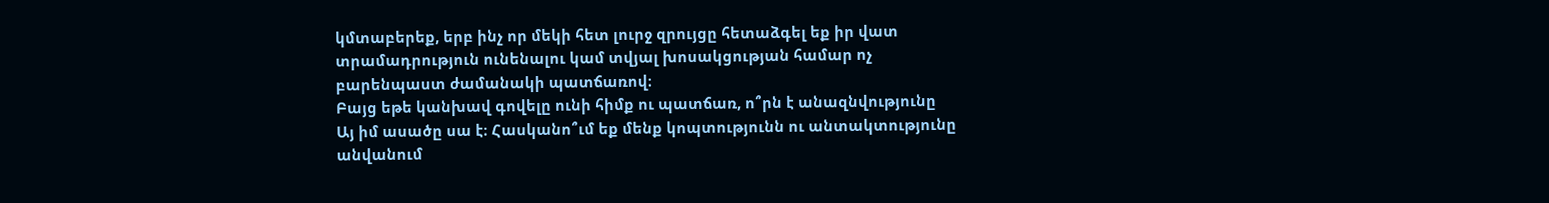կմտաբերեք, երբ ինչ որ մեկի հետ լուրջ զրույցը հետաձգել եք իր վատ տրամադրություն ունենալու կամ տվյալ խոսակցության համար ոչ բարենպաստ ժամանակի պատճառով։
Բայց եթե կանխավ գովելը ունի հիմք ու պատճառ, ո՞րն է անազնվությունը
Այ իմ ասածը սա է։ Հասկանո՞ւմ եք մենք կոպտությունն ու անտակտությունը անվանում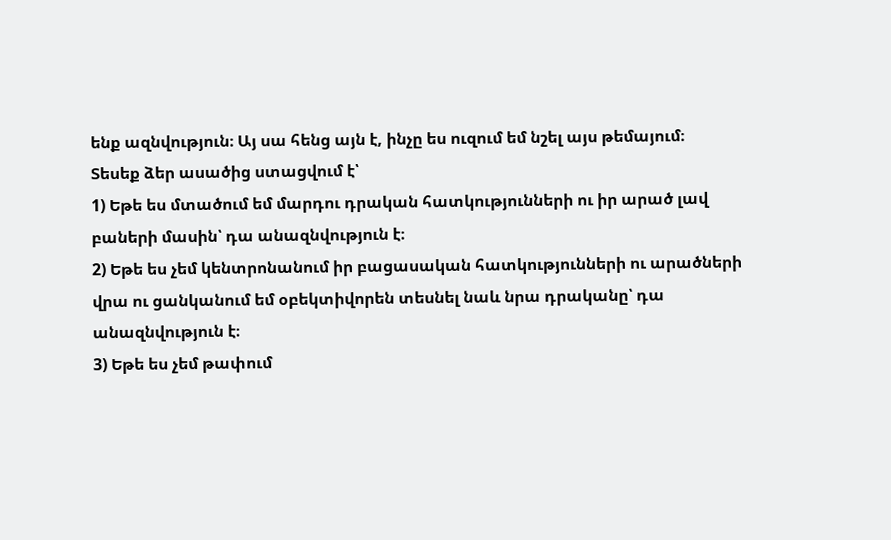ենք ազնվություն։ Այ սա հենց այն է, ինչը ես ուզում եմ նշել այս թեմայում։
Տեսեք ձեր ասածից ստացվում է՝
1) Եթե ես մտածում եմ մարդու դրական հատկությունների ու իր արած լավ բաների մասին՝ դա անազնվություն է։
2) Եթե ես չեմ կենտրոնանում իր բացասական հատկությունների ու արածների վրա ու ցանկանում եմ օբեկտիվորեն տեսնել նաև նրա դրականը՝ դա անազնվություն է։
3) Եթե ես չեմ թափում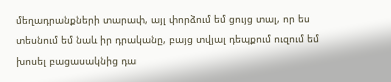մեղադրանքների տարափ, այլ փորձում եմ ցույց տալ, որ ես տեսնում եմ նաև իր դրականը, բայց տվյալ դեպքում ուզում եմ խոսել բացասակնից դա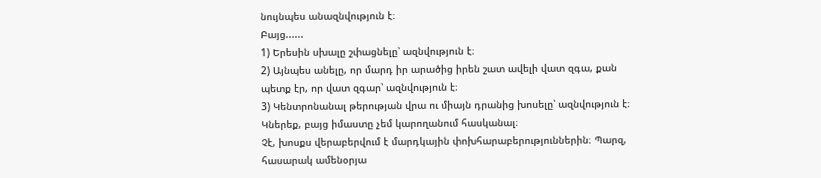նույնպես անազնվություն է։
Բայց......
1) Երեսին սխալը շփացնելը՝ ազնվություն է։
2) Այնպես անելը, որ մարդ իր արածից իրեն շատ ավելի վատ զգա, քան պետք էր, որ վատ զգար՝ ազնվություն է։
3) Կենտրոնանալ թերության վրա ու միայն դրանից խոսելը՝ ազնվություն է։
Կներեք, բայց իմաստը չեմ կարողանում հասկանալ։
Չէ, խոսքս վերաբերվում է մարդկային փոխհարաբերություններին։ Պարզ, հասարակ ամենօրյա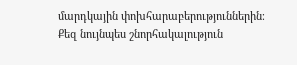մարդկային փոխհարաբերություններին։
Քեզ նույնպես շնորհակալություն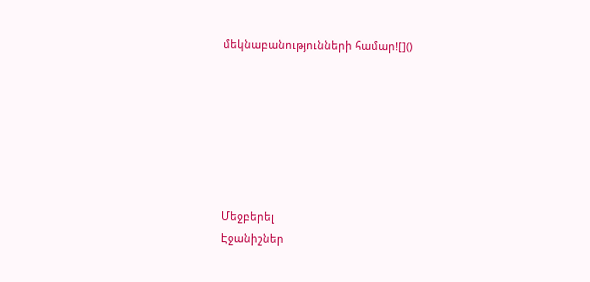մեկնաբանությունների համար![]()







Մեջբերել
Էջանիշներ